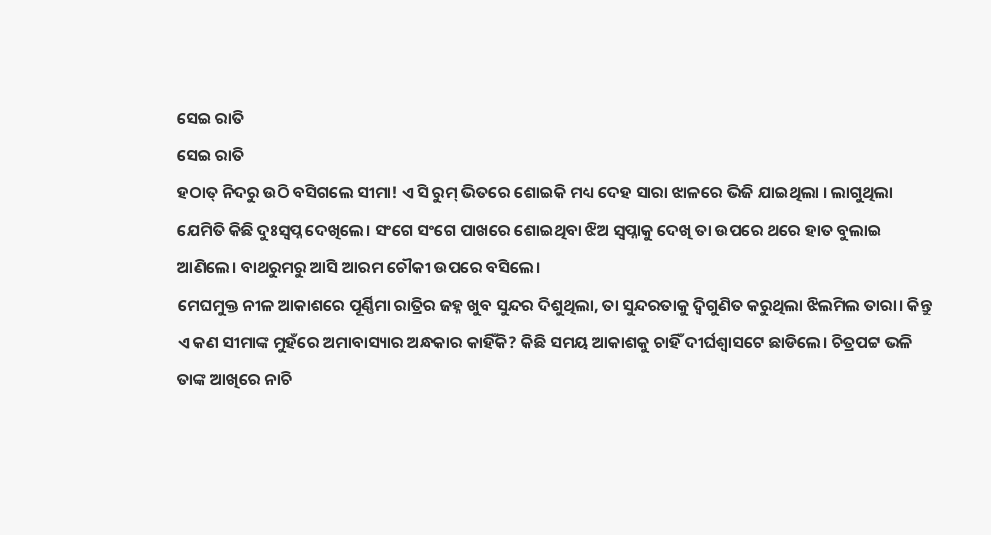ସେଇ ରାତି
ସେଇ ରାତି
ହଠାତ୍ ନିଦରୁ ଉଠି ବସିଗଲେ ସୀମା! ଏ ସି ରୁମ୍ ଭିତରେ ଶୋଇକି ମଧ୍ୟ ଦେହ ସାରା ଝାଳରେ ଭିଜି ଯାଇଥିଲା । ଲାଗୁଥିଲା ଯେମିତି କିଛି ଦୁଃସ୍ବପ୍ନ ଦେଖିଲେ। ସଂଗେ ସଂଗେ ପାଖରେ ଶୋଇଥିବା ଝିଅ ସ୍ୱପ୍ନାକୁ ଦେଖି ତା ଉପରେ ଥରେ ହାତ ବୁଲାଇ ଆଣିଲେ। ବାଥରୁମରୁ ଆସି ଆରମ ଚୌକୀ ଉପରେ ବସିଲେ।
ମେଘମୁକ୍ତ ନୀଳ ଆକାଶରେ ପୂର୍ଣ୍ଣିମା ରାତ୍ରିର ଜହ୍ନ ଖୁବ ସୁନ୍ଦର ଦିଶୁଥିଲା, ତା ସୁନ୍ଦରତାକୁ ଦ୍ବିଗୁଣିତ କରୁଥିଲା ଝିଲମିଲ ତାରା। କିନ୍ତୁ ଏ କଣ ସୀମାଙ୍କ ମୁହଁରେ ଅମାବାସ୍ୟାର ଅନ୍ଧକାର କାହିଁକି? କିଛି ସମୟ ଆକାଶକୁ ଚାହିଁ ଦୀର୍ଘଶ୍ଵାସଟେ ଛାଡିଲେ। ଚିତ୍ରପଟ୍ଟ ଭଳି ତାଙ୍କ ଆଖିରେ ନାଚି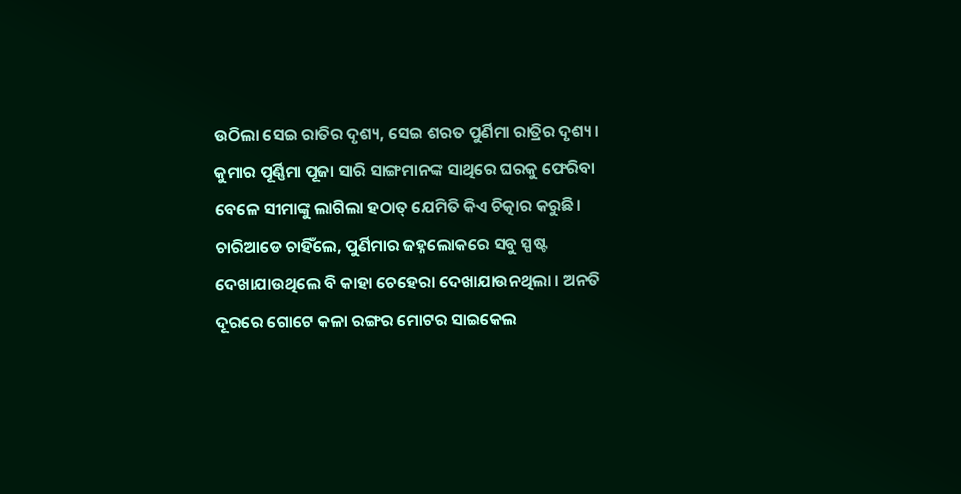ଉଠିଲା ସେଇ ରାତିର ଦୃଶ୍ୟ, ସେଇ ଶରତ ପୁର୍ଣିମା ରାତ୍ରିର ଦୃଶ୍ୟ। କୁମାର ପୂର୍ଣ୍ଣିମା ପୂଜା ସାରି ସାଙ୍ଗମାନଙ୍କ ସାଥିରେ ଘରକୁ ଫେରିବା ବେଳେ ସୀମାଙ୍କୁ ଲାଗିଲା ହଠାତ୍ ଯେମିତି କିଏ ଚିତ୍କାର କରୁଛି।
ଚାରିଆଡେ ଚାହିଁଲେ, ପୁର୍ଣିମାର ଜହ୍ନଲୋକରେ ସବୁ ସ୍ପଷ୍ଟ ଦେଖାଯାଉଥିଲେ ବି କାହା ଚେହେରା ଦେଖାଯାଉନଥିଲା । ଅନତି ଦୂରରେ ଗୋଟେ କଳା ରଙ୍ଗର ମୋଟର ସାଇକେଲ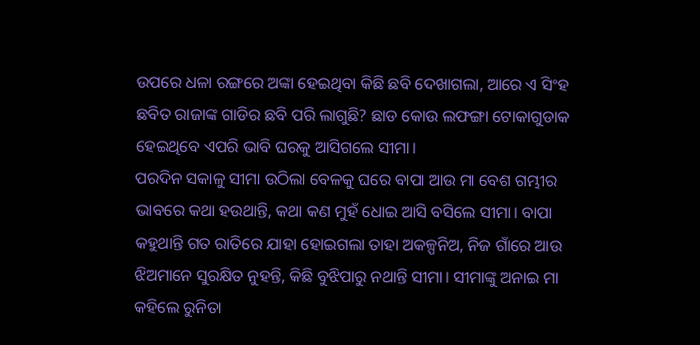ଉପରେ ଧଳା ରଙ୍ଗରେ ଅଙ୍କା ହେଇଥିବା କିଛି ଛବି ଦେଖାଗଲା, ଆରେ ଏ ସିଂହ ଛବିତ ରାଜାଙ୍କ ଗାଡିର ଛବି ପରି ଲାଗୁଛି? ଛାଡ କୋଉ ଲଫଙ୍ଗା ଟୋକାଗୁଡାକ ହେଇଥିବେ ଏପରି ଭାବି ଘରକୁ ଆସିଗଲେ ସୀମା।
ପରଦିନ ସକାଳୁ ସୀମା ଉଠିଲା ବେଳକୁ ଘରେ ବାପା ଆଉ ମା ବେଶ ଗମ୍ଭୀର ଭାବରେ କଥା ହଉଥାନ୍ତି, କଥା କଣ ମୁହଁ ଧୋଇ ଆସି ବସିଲେ ସୀମା। ବାପା କହୁଥାନ୍ତି ଗତ ରାତିରେ ଯାହା ହୋଇଗଲା ତାହା ଅକଳ୍ପନିଅ, ନିଜ ଗାଁରେ ଆଉ ଝିଅମାନେ ସୁରକ୍ଷିତ ନୁହନ୍ତି, କିଛି ବୁଝିପାରୁ ନଥାନ୍ତି ସୀମା। ସୀମାଙ୍କୁ ଅନାଇ ମା କହିଲେ ରୁନିତା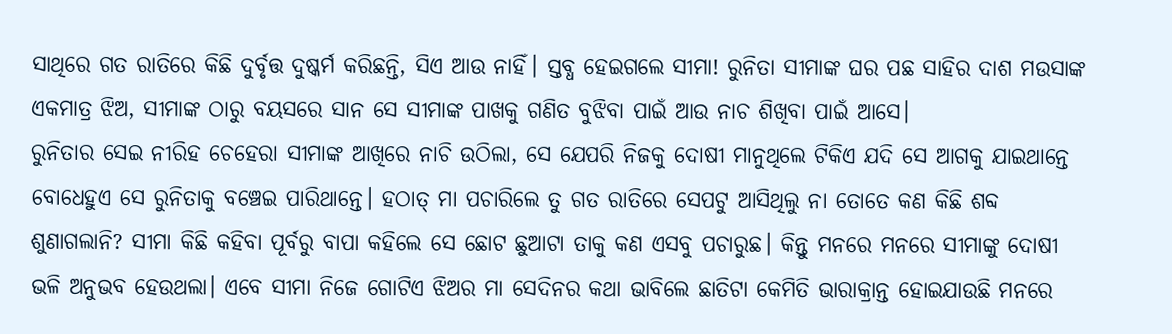ସାଥିରେ ଗତ ରାତିରେ କିଛି ଦୁର୍ବୃତ୍ତ ଦୁଷ୍କର୍ମ କରିଛନ୍ତି, ସିଏ ଆଉ ନାହିଁ। ସ୍ତବ୍ଧ ହେଇଗଲେ ସୀମା! ରୁନିତା ସୀମାଙ୍କ ଘର ପଛ ସାହିର ଦାଶ ମଉସାଙ୍କ ଏକମାତ୍ର ଝିଅ, ସୀମାଙ୍କ ଠାରୁ ବୟସରେ ସାନ ସେ ସୀମାଙ୍କ ପାଖକୁ ଗଣିତ ବୁଝିବା ପାଇଁ ଆଉ ନାଚ ଶିଖିବା ପାଇଁ ଆସେ।
ରୁନିତାର ସେଇ ନୀରିହ ଚେହେରା ସୀମାଙ୍କ ଆଖିରେ ନାଚି ଉଠିଲା, ସେ ଯେପରି ନିଜକୁ ଦୋଷୀ ମାନୁଥିଲେ ଟିକିଏ ଯଦି ସେ ଆଗକୁ ଯାଇଥାନ୍ତେ ବୋଧେହୁଏ ସେ ରୁନିତାକୁ ବଞ୍ଚେଇ ପାରିଥାନ୍ତେ। ହଠାତ୍ ମା ପଚାରିଲେ ତୁ ଗତ ରାତିରେ ସେପଟୁ ଆସିଥିଲୁ ନା ତୋତେ କଣ କିଛି ଶବ୍ଦ ଶୁଣାଗଲାନି? ସୀମା କିଛି କହିବା ପୂର୍ବରୁ ବାପା କହିଲେ ସେ ଛୋଟ ଛୁଆଟା ତାକୁ କଣ ଏସବୁ ପଚାରୁଛ। କିନ୍ତୁ ମନରେ ମନରେ ସୀମାଙ୍କୁ ଦୋଷୀ ଭଳି ଅନୁଭବ ହେଉଥଲା। ଏବେ ସୀମା ନିଜେ ଗୋଟିଏ ଝିଅର ମା ସେଦିନର କଥା ଭାବିଲେ ଛାତିଟା କେମିତି ଭାରାକ୍ରାନ୍ତ ହୋଇଯାଉଛି ମନରେ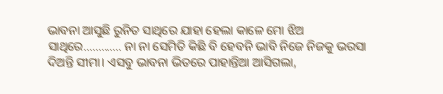ଭାବନା ଆସୁଛି ରୁନିତ ସାଥିରେ ଯାହା ହେଲା କାଳେ ମୋ ଝିଅ ସାଥିରେ............. ନା ନା ସେମିତି କିଛି ବି ହେବନି ଭାବି ନିଜେ ନିଜକୁ ଭରସା ଦିଅନ୍ତି ସୀମା। ଏସବୁ ଭାବନା ଭିତରେ ପାହାନ୍ତିଆ ଆସିଗଲା,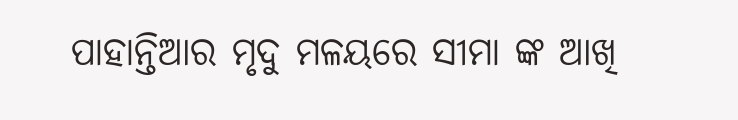ପାହାନ୍ତିଆର ମୃଦୁ ମଳୟରେ ସୀମା ଙ୍କ ଆଖି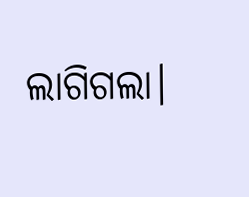ଲାଗିଗଲା।